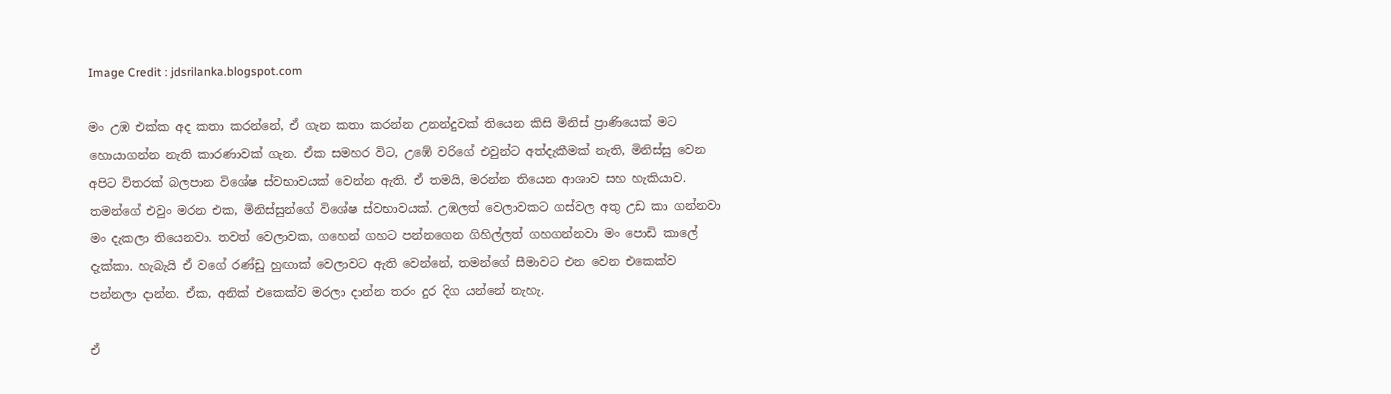Image Credit : jdsrilanka.blogspot.com

මං උඹ එක්ක අද කතා කරන්නේ, ඒ ගැන කතා කරන්න උනන්දුවක් තියෙන කිසි මිනිස් ප්‍රාණියෙක් මට හොයාගන්න නැති කාරණාවක් ගැන. ඒක සමහර විට, උඹේ වරිගේ එවුන්ට අත්දැකීමක් නැති, මිනිස්සු වෙන අපිට විතරක් බලපාන විශේෂ ස්වභාවයක් වෙන්න ඇති. ඒ තමයි, මරන්න තියෙන ආශාව සහ හැකියාව. තමන්ගේ එවුං මරන එක, මිනිස්සුන්ගේ විශේෂ ස්වභාවයක්. උඹලත් වෙලාවකට ගස්වල අතු උඩ කා ගන්නවා මං දැකලා තියෙනවා. තවත් වෙලාවක, ගහෙන් ගහට පන්නගෙන ගිහිල්ලත් ගහගන්නවා මං පොඩි කාලේ දැක්කා. හැබැයි ඒ වගේ රණ්ඩු හුඟාක් වෙලාවට ඇති වෙන්නේ, තමන්ගේ සීමාවට එන වෙන එකෙක්ව පන්නලා දාන්න. ඒක, අනික් එකෙක්ව මරලා දාන්න තරං දුර දිග යන්නේ නැහැ.

ඒ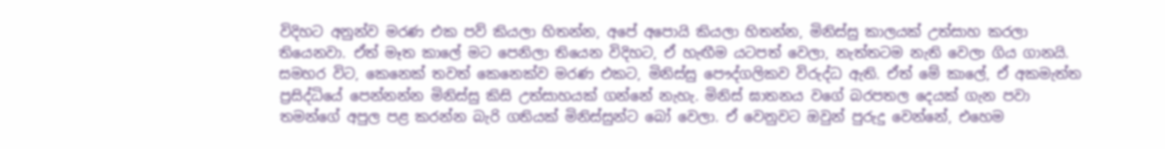විදිහට අනුන්ව මරණ එක පව් කියලා හිතන්න, අපේ අපොයි කියලා හිතන්න, මිනිස්සු කාලයක් උත්සාහ කරලා තියෙනවා. ඒත් මෑත කාලේ මට පෙනිලා තියෙන විදිහට, ඒ හැඟීම යටපත් වෙලා, නැත්තටම නැති වෙලා ගිය ගානයි. සමහර විට, කෙනෙක් තවත් කෙනෙක්ව මරණ එකට, මිනිස්සු පෞද්ගලිකව විරුද්ධ ඇති. ඒත් මේ කාලේ, ඒ අකමැත්ත ප්‍රසිද්ධියේ පෙන්නන්න මිනිස්සු කිසි උත්සාහයක් ගන්නේ නැහැ. මිනිස් ඝාතනය වගේ බරපතල දෙයක් ගැන පවා තමන්ගේ අපුල පළ කරන්න බැරි ගතියක් මිනිස්සුන්ට බෝ වෙලා. ඒ වෙනුවට ඔවුන් පුරුදු වෙන්නේ, එහෙම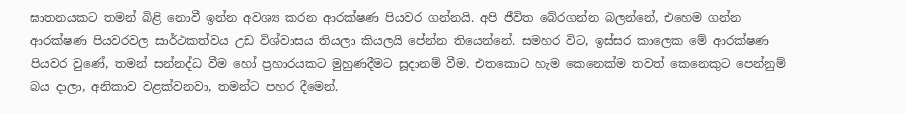ඝාතනයකට තමන් බිළි නොවී ඉන්න අවශ්‍ය කරන ආරක්ෂණ පියවර ගන්නයි. අපි ජීවිත බේරගන්න බලන්නේ, එහෙම ගන්න ආරක්ෂණ පියවරවල සාර්ථකත්වය උඩ විශ්වාසය තියලා කියලයි පේන්න තියෙන්නේ. සමහර විට, ඉස්සර කාලෙක මේ ආරක්ෂණ පියවර වුණේ, තමන් සන්නද්ධ වීම හෝ ප්‍රහාරයකට මුහුණදීමට සූදානම් වීම. එතකොට හැම කෙනෙක්ම තවත් කෙනෙකුට පෙන්නුම් බය දාලා, අනිකාව වළක්වනවා, තමන්ට පහර දීමෙන්.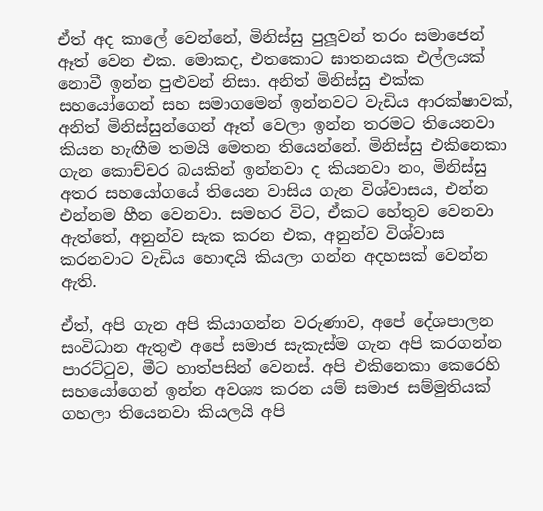ඒත් අද කාලේ වෙන්නේ, මිනිස්සු පුලූවන් තරං සමාජෙන් ඈත් වෙන එක. මොකද, එතකොට ඝාතනයක එල්ලයක් නොවී ඉන්න පුළුවන් නිසා. අනිත් මිනිස්සු එක්ක සහයෝගෙන් සහ සමාගමෙන් ඉන්නවට වැඩිය ආරක්ෂාවක්, අනිත් මිනිස්සුන්ගෙන් ඈත් වෙලා ඉන්න තරමට තියෙනවා කියන හැඟීම තමයි මෙතන තියෙන්නේ. මිනිස්සු එකිනෙකා ගැන කොච්චර බයකින් ඉන්නවා ද කියනවා නං, මිනිස්සු අතර සහයෝගයේ තියෙන වාසිය ගැන විශ්වාසය, එන්න එන්නම හීන වෙනවා. සමහර විට, ඒකට හේතුව වෙනවා ඇත්තේ, අනුන්ව සැක කරන එක, අනුන්ව විශ්වාස කරනවාට වැඩිය හොඳයි කියලා ගන්න අදහසක් වෙන්න ඇති.

ඒත්, අපි ගැන අපි කියාගන්න වරුණාව, අපේ දේශපාලන සංවිධාන ඇතුළු අපේ සමාජ සැකැස්ම ගැන අපි කරගන්න පාරට්ටුව, මීට හාත්පසින් වෙනස්. අපි එකිනෙකා කෙරෙහි සහයෝගෙන් ඉන්න අවශ්‍ය කරන යම් සමාජ සම්මුතියක් ගහලා තියෙනවා කියලයි අපි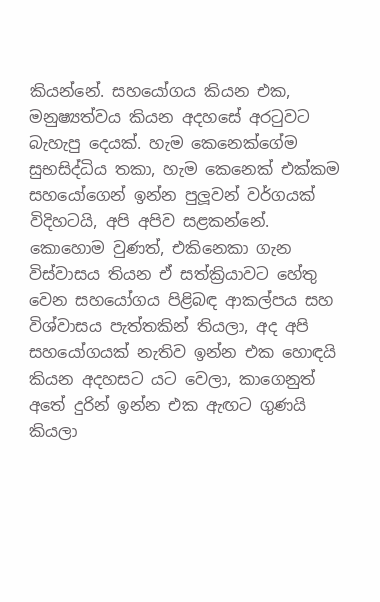කියන්නේ. සහයෝගය කියන එක, මනුෂ්‍යත්වය කියන අදහසේ අරටුවට බැහැපු දෙයක්. හැම කෙනෙක්ගේම සුභසිද්ධිය තකා, හැම කෙනෙක් එක්කම සහයෝගෙන් ඉන්න පුලූවන් වර්ගයක් විදිහටයි, අපි අපිව සළකන්නේ. කොහොම වුණත්, එකිනෙකා ගැන විස්වාසය තියන ඒ සත්ක්‍රියාවට හේතු වෙන සහයෝගය පිළිබඳ ආකල්පය සහ විශ්වාසය පැත්තකින් තියලා, අද අපි සහයෝගයක් නැතිව ඉන්න එක හොඳයි කියන අදහසට යට වෙලා, කාගෙනුත් අතේ දුරින් ඉන්න එක ඇඟට ගුණයි කියලා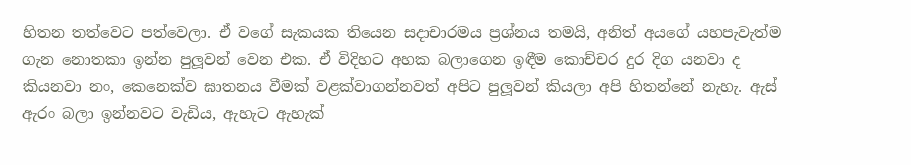හිතන තත්වෙට පත්වෙලා. ඒ වගේ සැකයක තියෙන සදාචාරමය ප්‍රශ්නය තමයි, අනිත් අයගේ යහපැවැත්ම ගැන නොතකා ඉන්න පුලූවන් වෙන එක. ඒ විදිහට අහක බලාගෙන ඉඳීම කොච්චර දුර දිග යනවා ද කියනවා නං, කෙනෙක්ව ඝාතනය වීමක් වළක්වාගන්නවත් අපිට පුලූවන් කියලා අපි හිතන්නේ නැහැ. ඇස් ඇරං බලා ඉන්නවට වැඩිය, ඇහැට ඇහැක්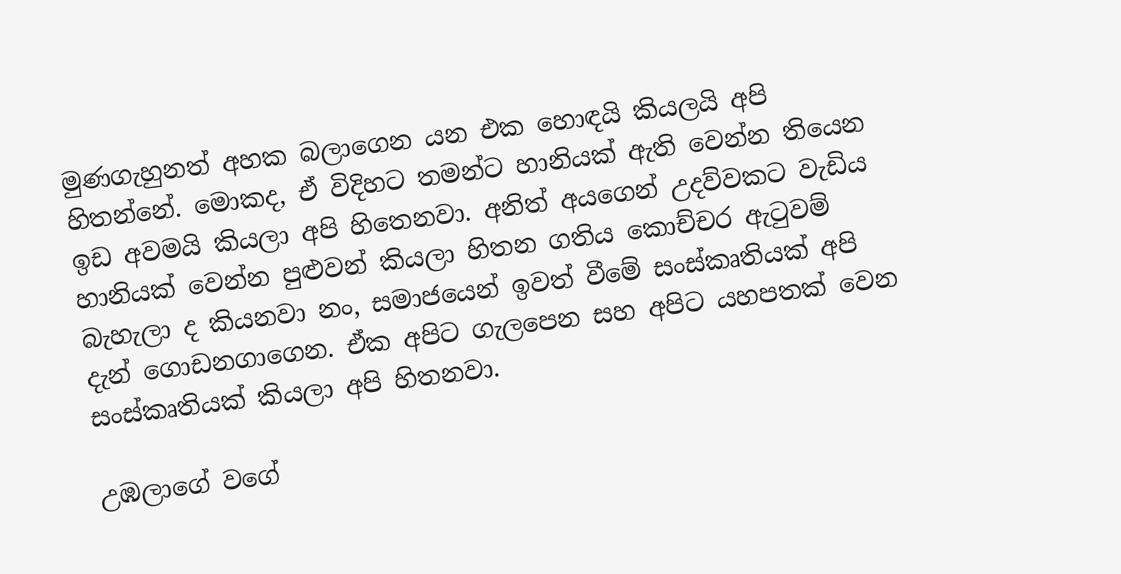මුණගැහුනත් අහක බලාගෙන යන එක හොඳයි කියලයි අපි හිතන්නේ. මොකද, ඒ විදිහට තමන්ට හානියක් ඇති වෙන්න තියෙන ඉඩ අවමයි කියලා අපි හිතෙනවා. අනිත් අයගෙන් උදව්වකට වැඩිය හානියක් වෙන්න පුළුවන් කියලා හිතන ගතිය කොච්චර ඇටුවම් බැහැලා ද කියනවා නං, සමාජයෙන් ඉවත් වීමේ සංස්කෘතියක් අපි දැන් ගොඩනගාගෙන. ඒක අපිට ගැලපෙන සහ අපිට යහපතක් වෙන සංස්කෘතියක් කියලා අපි හිතනවා.

උඹලාගේ වගේ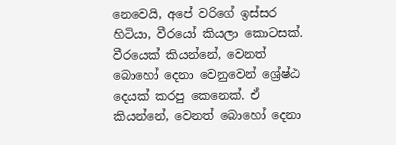නෙවෙයි, අපේ වරිගේ ඉස්සර හිටියා, වීරයෝ කියලා කොටසක්. වීරයෙක් කියන්නේ, වෙනත් බොහෝ දෙනා වෙනුවෙන් ශ්‍රේෂ්ඨ දෙයක් කරපු කෙනෙක්. ඒ කියන්නේ, වෙනත් බොහෝ දෙනා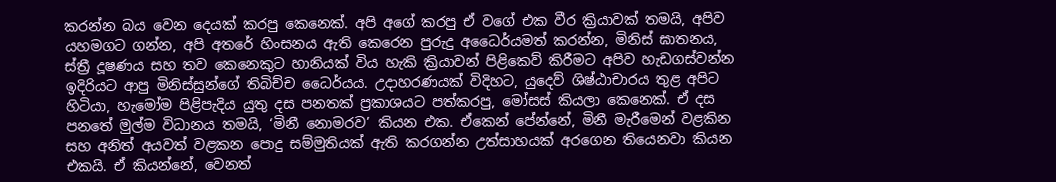කරන්න බය වෙන දෙයක් කරපු කෙනෙක්. අපි අගේ කරපු ඒ වගේ එක වීර ක්‍රියාවක් තමයි, අපිව යහමගට ගන්න, අපි අතරේ හිංසනය ඇති කෙරෙන පුරුදු අධෛර්යමත් කරන්න, මිනිස් ඝාතනය, ස්ත්‍රී දූෂණය සහ තව කෙනෙකුට හානියක් විය හැකි ක්‍රියාවන් පිළිකෙව් කිරීමට අපිව හැඩගස්වන්න ඉදිරියට ආපු මිනිස්සුන්ගේ තිබිච්ච ධෛර්යය. උදාහරණයක් විදිහට, යුදෙව් ශිෂ්ඨාචාරය තුළ අපිට හිටියා, හැමෝම පිළිපැදිය යුතු දස පනතක් ප්‍රකාශයට පත්කරපු, මෝසස් කියලා කෙනෙක්. ඒ දස පනතේ මුල්ම විධානය තමයි, ‘මිනී නොමරව’ කියන එක. ඒකෙන් පේන්නේ, මිනී මැරීමෙන් වළකින සහ අනිත් අයවත් වළකන පොදු සම්මුතියක් ඇති කරගන්න උත්සාහයක් අරගෙන තියෙනවා කියන එකයි. ඒ කියන්නේ, වෙනත්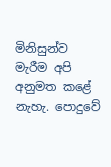මිනිසුන්ව මැරීම අපි අනුමත කළේ නැහැ. පොදුවේ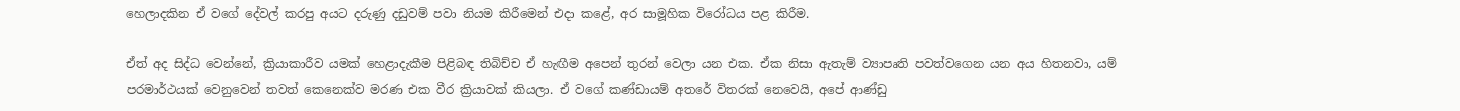හෙලාදකින ඒ වගේ දේවල් කරපු අයට දරුණු දඩුවම් පවා නියම කිරීමෙන් එදා කළේ, අර සාමූහික විරෝධය පළ කිරීම.

ඒත් අද සිද්ධ වෙන්නේ, ක්‍රියාකාරීව යමක් හෙළාදැකීම පිළිබඳ තිබිච්ච ඒ හැඟීම අපෙන් තුරන් වෙලා යන එක. ඒක නිසා ඇතැම් ව්‍යාපෘති පවත්වගෙන යන අය හිතනවා, යම් පරමාර්ථයක් වෙනුවෙන් තවත් කෙනෙක්ව මරණ එක වීර ක්‍රියාවක් කියලා. ඒ වගේ කණ්ඩායම් අතරේ විතරක් නෙවෙයි, අපේ ආණ්ඩු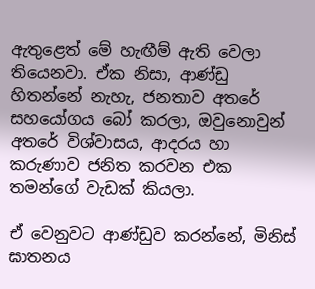ඇතුළෙත් මේ හැඟීම් ඇති වෙලා තියෙනවා. ඒක නිසා, ආණ්ඩු හිතන්නේ නැහැ, ජනතාව අතරේ සහයෝගය බෝ කරලා, ඔවුනොවුන් අතරේ විශ්වාසය, ආදරය හා කරුණාව ජනිත කරවන එක තමන්ගේ වැඩක් කියලා.

ඒ වෙනුවට ආණ්ඩුව කරන්නේ, මිනිස් ඝාතනය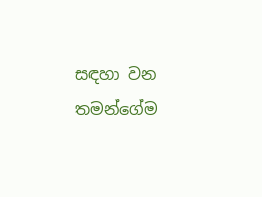සඳහා වන තමන්ගේම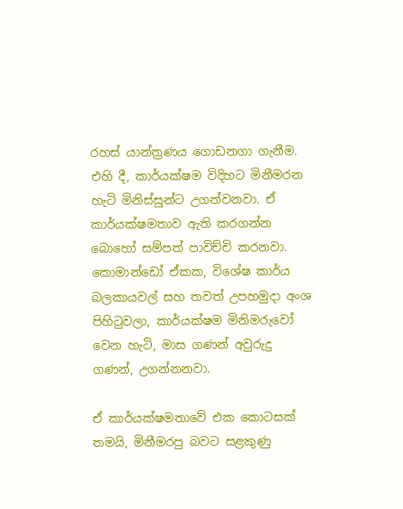රහස් යාන්ත්‍රණය ගොඩනගා ගැනීම. එහි දී, කාර්යක්ෂම විදිහට මිනීමරන හැටි මිනිස්සුන්ට උගන්වනවා. ඒ කාර්යක්ෂමතාව ඇති කරගන්න බොහෝ සම්පත් පාවිච්චි කරනවා. කොමාන්ඩෝ ඒකක, විශේෂ කාර්ය බලකායවල් සහ තවත් උපහමුදා අංශ පිහිටුවලා, කාර්යක්ෂම මිනිමරුවෝ වෙන හැටි, මාස ගණන් අවුරුදු ගණන්, උගන්නනවා.

ඒ කාර්යක්ෂමතාවේ එක කොටසක් තමයි, මිනීමරපු බවට සළකුණු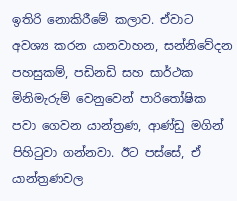ඉතිරි නොකිරීමේ කලාව. ඒවාට අවශ්‍ය කරන යානවාහන, සන්නිවේදන පහසුකම්, පඩිනඩි සහ සාර්ථක මිනිමැරුම් වෙනුවෙන් පාරිතෝෂික පවා ගෙවන යාන්ත්‍රණ, ආණ්ඩු මගින් පිහිටුවා ගන්නවා. ඊට පස්සේ, ඒ යාන්ත්‍රණවල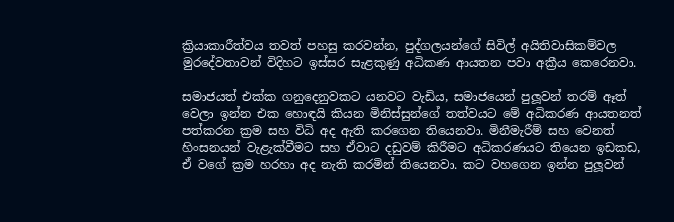ක්‍රියාකාරීත්වය තවත් පහසු කරවන්න, පුද්ගලයන්ගේ සිවිල් අයිතිවාසිකම්වල මුරදේවතාවන් විදිහට ඉස්සර සැළකුණු අධිකණ ආයතන පවා අක්‍රීය කෙරෙනවා.

සමාජයත් එක්ක ගනුදෙනුවකට යනවට වැඩිය, සමාජයෙන් පුලූවන් තරම් ඈත් වෙලා ඉන්න එක හොඳයි කියන මිනිස්සුන්ගේ තත්වයට මේ අධිකරණ ආයතනත් පත්කරන ක්‍රම සහ විධි අද ඇති කරගෙන තියෙනවා. මිනීමැරීම් සහ වෙනත් හිංසනයන් වැළැක්වීමට සහ ඒවාට දඩුවම් කිරීමට අධිකරණයට තියෙන ඉඩකඩ, ඒ වගේ ක්‍රම හරහා අද නැති කරමින් තියෙනවා. කට වහගෙන ඉන්න පුලූවන්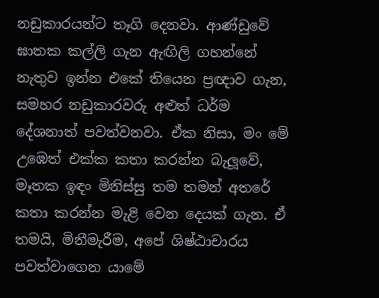නඩුකාරයන්ට තෑගි දෙනවා. ආණ්ඩුවේ ඝාතක කල්ලි ගැන ඇඟිලි ගහන්නේ නැතුව ඉන්න එකේ තියෙන ප්‍රඥාව ගැන, සමහර නඩුකාරවරු අළුත් ධර්ම දේශනාත් පවත්වනවා. ඒක නිසා, මං මේ උඹෙත් එක්ක කතා කරන්න බැලූවේ, මෑතක ඉඳං මිනිස්සු තම තමන් අතරේ කතා කරන්න මැළි වෙන දෙයක් ගැන. ඒ තමයි, මිනීමැරීම, අපේ ශිෂ්ඨාචාරය පවත්වාගෙන යාමේ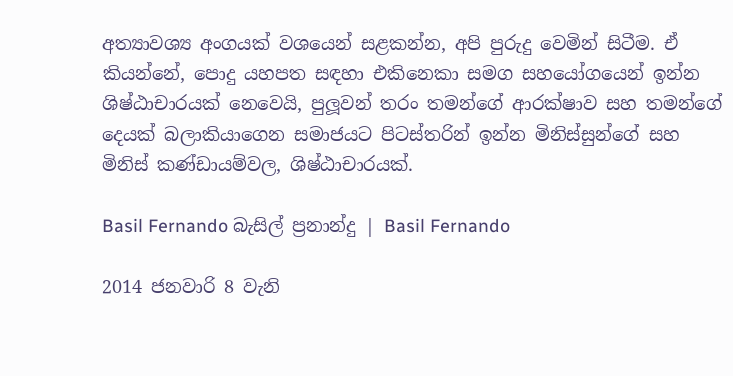අත්‍යාවශ්‍ය අංගයක් වශයෙන් සළකන්න, අපි පුරුදු වෙමින් සිටීම. ඒ කියන්නේ, පොදු යහපත සඳහා එකිනෙකා සමග සහයෝගයෙන් ඉන්න ශිෂ්ඨාචාරයක් නෙවෙයි, පුලූවන් තරං තමන්ගේ ආරක්ෂාව සහ තමන්ගේ දෙයක් බලාකියාගෙන සමාජයට පිටස්තරින් ඉන්න මිනිස්සුන්ගේ සහ මිනිස් කණ්ඩායම්වල, ශිෂ්ඨාචාරයක්.

Basil Fernando බැසිල් ප්‍රනාන්දු | Basil Fernando

2014 ජනවාරි 8 වැනි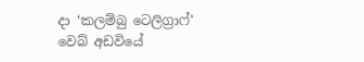දා ‘කලම්බු ටෙලිග්‍රාෆ්’ වෙබ් අඩවියේ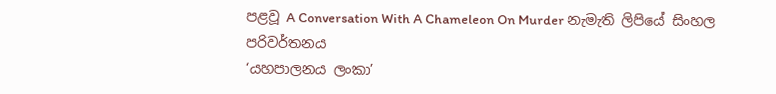පළවූ A Conversation With A Chameleon On Murder නැමැති ලිපියේ සිංහල පරිවර්තනය
‘යහපාලනය ලංකා’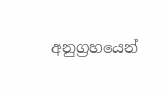අනුග්‍රහයෙන්